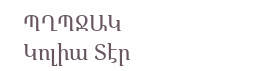ՊՂՊՋԱԿ
Կոլիա Տէր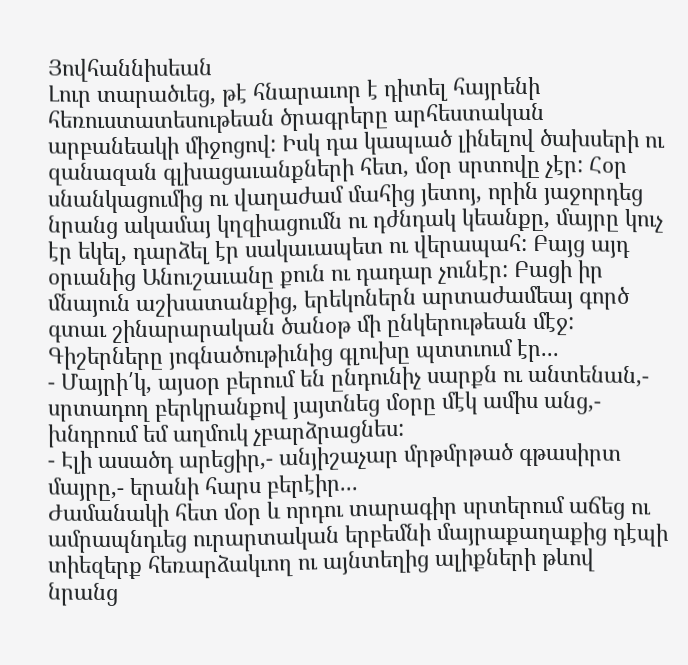Յովհաննիսեան
Լուր տարածւեց, թէ հնարաւոր է դիտել հայրենի հեռուստատեսութեան ծրագրերը արհեստական արբանեակի միջոցով: Իսկ դա կապւած լինելով ծախսերի ու զանազան գլխացաւանքների հետ, մօր սրտովը չէր: Հօր սնանկացումից ու վաղաժամ մահից յետոյ, որին յաջորդեց նրանց ակամայ կղզիացումն ու դժնդակ կեանքը, մայրը կուչ էր եկել, դարձել էր սակաւապետ ու վերապահ: Բայց այդ օրւանից Անուշաւանը քուն ու դադար չունէր: Բացի իր մնայուն աշխատանքից, երեկոներն արտաժամեայ գործ գտաւ շինարարական ծանօթ մի ընկերութեան մէջ: Գիշերները յոգնածութիւնից գլուխը պտտւում էր...
- Մայրի՛կ, այսօր բերում են ընդունիչ սարքն ու անտենան,- սրտադող բերկրանքով յայտնեց մօրը մէկ ամիս անց,- խնդրում եմ աղմուկ չբարձրացնես:
- Էլի ասածդ արեցիր,- անյիշաչար մրթմրթած գթասիրտ մայրը,- երանի հարս բերէիր...
Ժամանակի հետ մօր և որդու տարագիր սրտերում աճեց ու ամրապնդւեց ուրարտական երբեմնի մայրաքաղաքից դէպի տիեզերք հեռարձակւող ու այնտեղից ալիքների թևով նրանց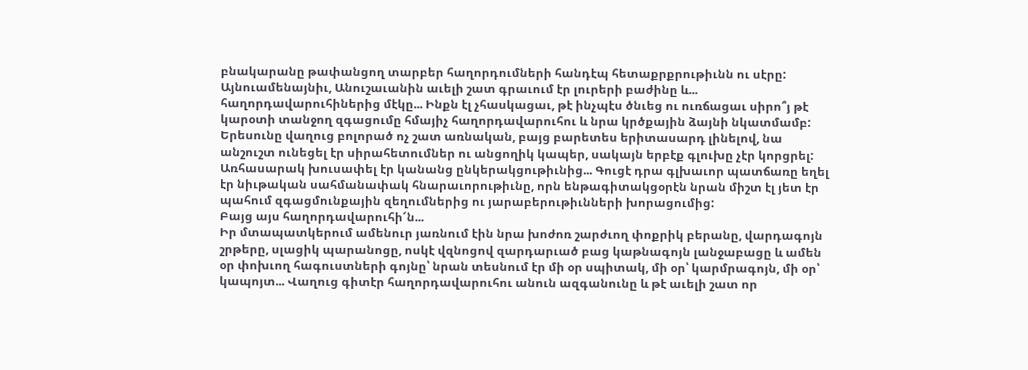բնակարանը թափանցող տարբեր հաղորդումների հանդէպ հետաքրքրութիւնն ու սէրը:
Այնուամենայնիւ, Անուշաւանին աւելի շատ գրաւում էր լուրերի բաժինը և... հաղորդավարուհիներից մէկը... Ինքն էլ չհասկացաւ, թէ ինչպէս ծնւեց ու ուռճացաւ սիրո՞յ թէ կարօտի տանջող զգացումը հմայիչ հաղորդավարուհու և նրա կրծքային ձայնի նկատմամբ: Երեսունը վաղուց բոլորած ոչ շատ առնական, բայց բարետես երիտասարդ լինելով, նա անշուշտ ունեցել էր սիրահետումներ ու անցողիկ կապեր, սակայն երբէք գլուխը չէր կորցրել: Առհասարակ խուսափել էր կանանց ընկերակցութիւնից... Գուցէ դրա գլխաւոր պատճառը եղել էր նիւթական սահմանափակ հնարաւորութիւնը, որն ենթագիտակցօրէն նրան միշտ էլ յետ էր պահում զգացմունքային զեղումներից ու յարաբերութիւնների խորացումից:
Բայց այս հաղորդավարուհի՜ն...
Իր մտապատկերում ամենուր յառնում էին նրա խոժոռ շարժւող փոքրիկ բերանը, վարդագոյն շրթերը, սլացիկ պարանոցը, ոսկէ վզնոցով զարդարւած բաց կաթնագոյն լանջաբացը և ամեն օր փոխւող հագուստների գոյնը՝ նրան տեսնում էր մի օր սպիտակ, մի օր՝ կարմրագոյն, մի օր՝ կապոյտ... Վաղուց գիտէր հաղորդավարուհու անուն ազգանունը և թէ աւելի շատ որ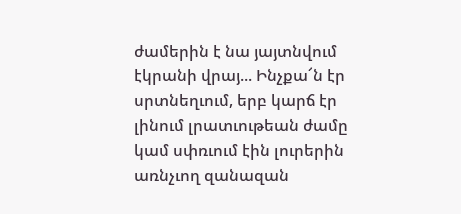ժամերին է նա յայտնվում էկրանի վրայ... Ինչքա՜ն էր սրտնեղւում, երբ կարճ էր լինում լրատւութեան ժամը կամ սփռւում էին լուրերին առնչւող զանազան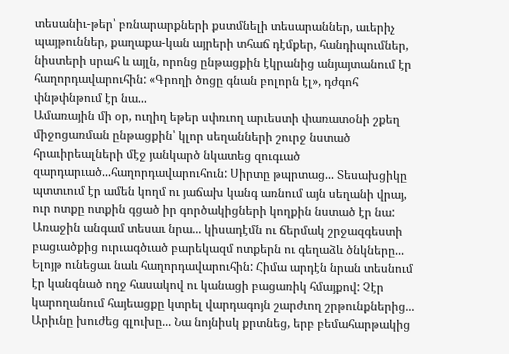տեսանիւ-թեր՝ բռնարարքների քստմնելի տեսարաններ, աւերիչ պայթուններ, քաղաքա-կան այրերի տհաճ դէմքեր, հանդիպումներ, նիստերի սրահ և այլն, որոնց ընթացքին էկրանից անյայտանում էր հաղորդավարուհին: «Գրողի ծոցը գնան բոլորն էլ», դժգոհ փնթփնթում էր նա...
Ամառային մի օր, ուղիղ եթեր սփռւող արւեստի փառատօնի շքեղ միջոցառման ընթացքին՝ կլոր սեղանների շուրջ նստած հրաւիրեալների մէջ յանկարծ նկատեց զուգւած զարդարւած...հաղորդավարուհուն: Սիրտը թպրտաց... Տեսախցիկը պտտւում էր ամեն կողմ ու յաճախ կանգ առնում այն սեղանի վրայ, ուր ոտքը ոտքին գցած իր գործակիցների կողքին նստած էր նա: Առաջին անգամ տեսաւ նրա... կիսադէմն ու ճերմակ շրջազգեստի բացւածքից ուրւագծւած բարեկազմ ոտքերն ու գեղաձև ծնկները... Ելոյթ ունեցաւ նաև հաղորդավարուհին: Հիմա արդէն նրան տեսնում էր կանգնած ողջ հասակով ու կանացի բացառիկ հմայքով: Չէր կարողանում հայեացքը կտրել վարդագոյն շարժւող շրթունքներից... Արիւնը խուժեց գլուխը... Նա նոյնիսկ քրտնեց, երբ բեմահարթակից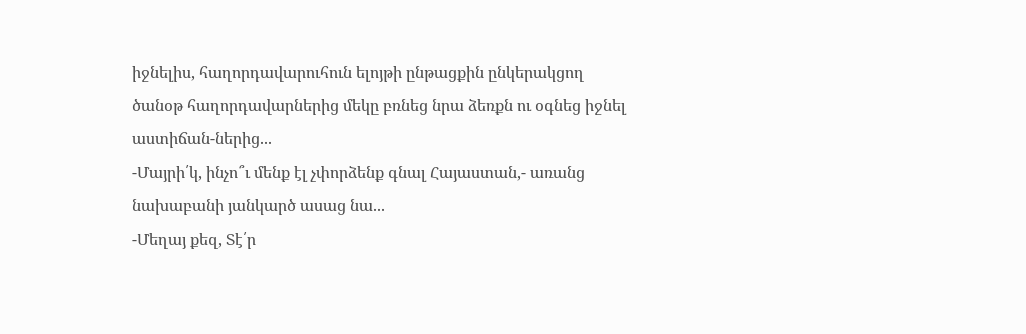իջնելիս, հաղորդավարուհուն ելոյթի ընթացքին ընկերակցող ծանօթ հաղորդավարներից մեկը բռնեց նրա ձեռքն ու օգնեց իջնել աստիճան-ներից...
-Մայրի՛կ, ինչո՞ւ մենք էլ չփորձենք գնալ Հայաստան,- առանց նախաբանի յանկարծ ասաց նա...
-Մեղայ քեզ, Տէ՛ր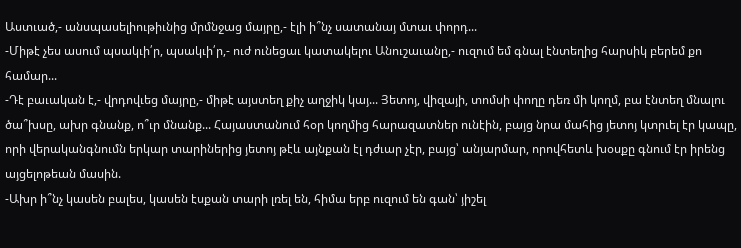Աստւած,- անսպասելիութիւնից մրմնջաց մայրը,- էլի ի՞նչ սատանայ մտաւ փորդ...
-Միթէ չես ասում պսակւի՛ր, պսակւի՛ր,- ուժ ունեցաւ կատակելու Անուշաւանը,- ուզում եմ գնալ էնտեղից հարսիկ բերեմ քո համար...
-Դէ բաւական է,- վրդովւեց մայրը,- միթէ այստեղ քիչ աղջիկ կայ... Յետոյ, վիզայի, տոմսի փողը դեռ մի կողմ, բա էնտեղ մնալու ծա՞խսը, ախր գնանք, ո՞ւր մնանք... Հայաստանում հօր կողմից հարազատներ ունէին, բայց նրա մահից յետոյ կտրւել էր կապը, որի վերականգնումն երկար տարիներից յետոյ թէև այնքան էլ դժւար չէր, բայց՝ անյարմար, որովհետև խօսքը գնում էր իրենց այցելոթեան մասին.
-Ախր ի՞նչ կասեն բալես, կասեն էսքան տարի լռել են, հիմա երբ ուզում են գան՝ յիշել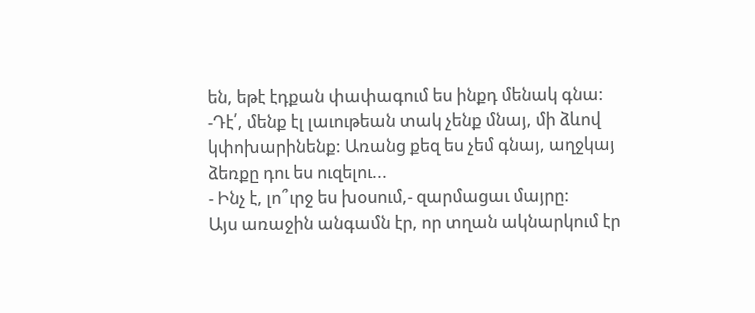են, եթէ էդքան փափագում ես ինքդ մենակ գնա:
-Դէ՛, մենք էլ լաւութեան տակ չենք մնայ, մի ձևով կփոխարինենք: Առանց քեզ ես չեմ գնայ, աղջկայ ձեռքը դու ես ուզելու...
- Ինչ է, լո՞ւրջ ես խօսում,- զարմացաւ մայրը:
Այս առաջին անգամն էր, որ տղան ակնարկում էր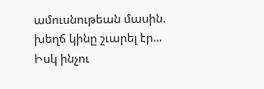ամուսնութեան մասին. խեղճ կինը շւարել էր... Իսկ ինչու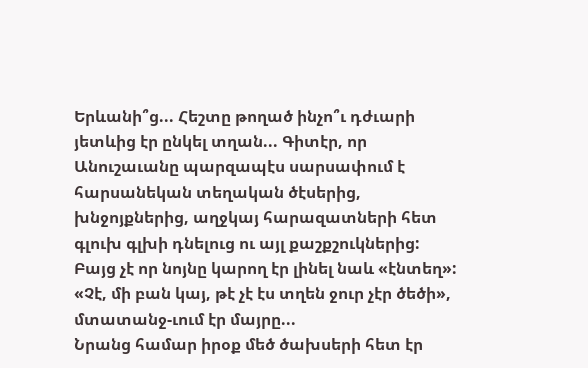Երևանի՞ց... Հեշտը թողած ինչո՞ւ դժւարի յետևից էր ընկել տղան... Գիտէր, որ Անուշաւանը պարզապէս սարսափում է հարսանեկան տեղական ծէսերից, խնջոյքներից, աղջկայ հարազատների հետ գլուխ գլխի դնելուց ու այլ քաշքշուկներից: Բայց չէ որ նոյնը կարող էր լինել նաև «էնտեղ»: «Չէ, մի բան կայ, թէ չէ էս տղեն ջուր չէր ծեծի», մտատանջ-ւում էր մայրը...
Նրանց համար իրօք մեծ ծախսերի հետ էր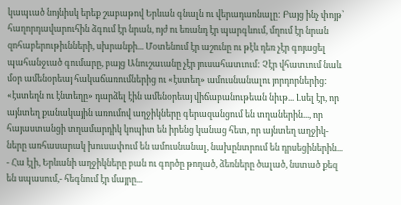կապւած նոյնիսկ երեք շաբաթով Երևան գնալն ու վերադառնալը: Բայց ինչ փոյթ՝ հաղորդավարուհին ձգում էր նրան, ոյժ ու եռանդ էր պարգևում, մղում էր նրան զոհաբերութիւնների, սխրանքի... Մօտենում էր աշունը ու թէև դեռ չէր գոյացել պահանջւած գումարը, բայց Անուշաւանը չէր յուսահատւում: Չէր վհատւում նաև մօր ամենօրեայ հակաճառումներից ու «էստեղ» ամուսնանալու յորդորներից: «էստեղն ու էնտեղը» դարձել էին ամենօրեայ վիճաբանութեան նիւթ... Լսել էր, որ այնտեղ քանակային առումով աղջիկները գերազանցում են տղաներին..., որ հայաստանցի տղամարդիկ կոպիտ են իրենց կանաց հետ, որ այնտեղ աղջիկ-ները առհասարակ խուսափում են ամուսնանալ, նախընտրում են դրսեցիներին...
- Հա էլի, Երևանի աղջիկները բան ու գործը թողած, ձեռները ծալած, նստած քեզ են սպասում,- հեգնում էր մայրը...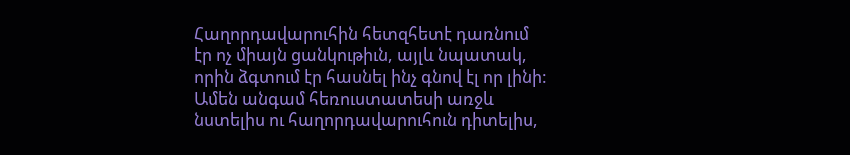Հաղորդավարուհին հետզհետէ դառնում էր ոչ միայն ցանկութիւն, այլև նպատակ, որին ձգտում էր հասնել ինչ գնով էլ որ լինի: Ամեն անգամ հեռուստատեսի առջև նստելիս ու հաղորդավարուհուն դիտելիս,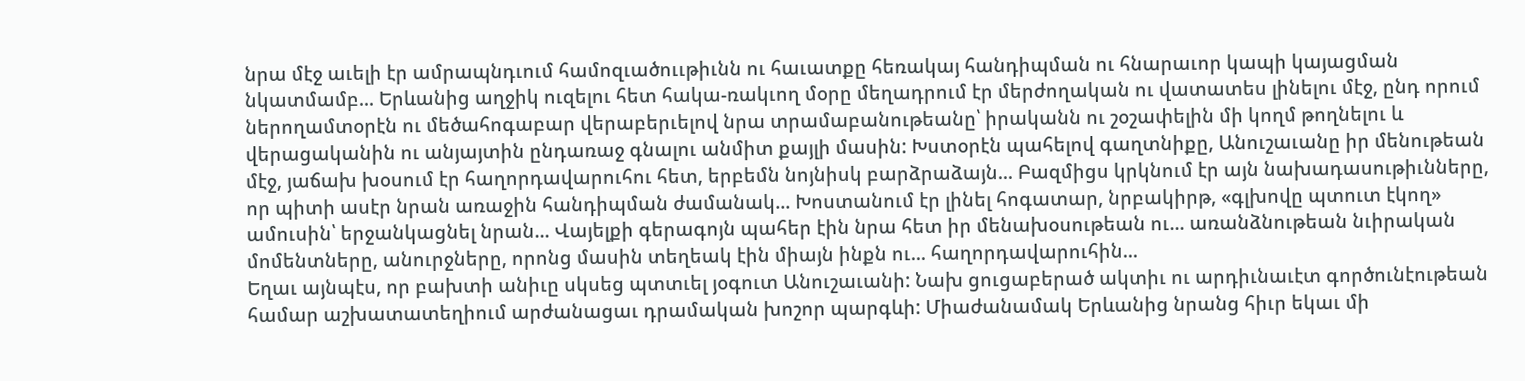նրա մէջ աւելի էր ամրապնդւում համոզւածոււթիւնն ու հաւատքը հեռակայ հանդիպման ու հնարաւոր կապի կայացման նկատմամբ... Երևանից աղջիկ ուզելու հետ հակա-ռակւող մօրը մեղադրում էր մերժողական ու վատատես լինելու մէջ, ընդ որում ներողամտօրէն ու մեծահոգաբար վերաբերւելով նրա տրամաբանութեանը՝ իրականն ու շօշափելին մի կողմ թողնելու և վերացականին ու անյայտին ընդառաջ գնալու անմիտ քայլի մասին: Խստօրէն պահելով գաղտնիքը, Անուշաւանը իր մենութեան մէջ, յաճախ խօսում էր հաղորդավարուհու հետ, երբեմն նոյնիսկ բարձրաձայն... Բազմիցս կրկնում էր այն նախադասութիւնները, որ պիտի ասէր նրան առաջին հանդիպման ժամանակ... Խոստանում էր լինել հոգատար, նրբակիրթ, «գլխովը պտուտ էկող» ամուսին՝ երջանկացնել նրան... Վայելքի գերագոյն պահեր էին նրա հետ իր մենախօսութեան ու... առանձնութեան նւիրական մոմենտները, անուրջները, որոնց մասին տեղեակ էին միայն ինքն ու... հաղորդավարուհին...
Եղաւ այնպէս, որ բախտի անիւը սկսեց պտտւել յօգուտ Անուշաւանի: Նախ ցուցաբերած ակտիւ ու արդիւնաւէտ գործունէութեան համար աշխատատեղիում արժանացաւ դրամական խոշոր պարգևի: Միաժանամակ Երևանից նրանց հիւր եկաւ մի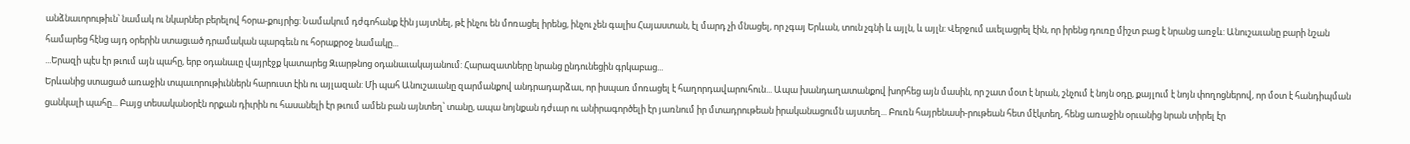անձնաւորութիւն՝ նամակ ու նկարներ բերելով հօրա-քույրից: Նամակում դժգոհանք էին յայտնել, թէ ինչու են մոռացել իրենց, ինչու չեն գալիս Հայաստան, էլ մարդ չի մնացել, որ չգայ Երևան, տուն չգնի և այլն, և այլն: Վերջում աւելացրել էին, որ իրենց դուռը միշտ բաց է նրանց առջև: Անուշաւանը բարի նշան համարեց հէնց այդ օրերին ստացւած դրամական պարգեւն ու հօրաքրօջ նամակը...
...Երազի պէս էր թւում այն պահը, երբ օդանաւը վայրէջք կատարեց Զւարթնոց օդանաւակայանում: Հարազատները նրանց ընդունեցին գրկաբաց...
Երևանից ստացած առաջին տպաւորութիւններն հարուստ էին ու այլազան: Մի պահ Անուշաւանը զարմանքով անդրադարձաւ, որ իսպառ մոռացել է հաղորդավարուհուն... Ապա խանդաղատանքով խորհեց այն մասին, որ շատ մօտ է նրան, շնչում է նոյն օդը, քայլում է նոյն փողոցներով, որ մօտ է հանդիպման ցանկալի պահը... Բայց տեսականօրէն որքան դիւրին ու հասանելի էր թւում ամեն բան այնտեղ՝ տանը, ապա նոյնքան դժւար ու անիրագործելի էր յառնում իր մտադրութեան իրականացումն այստեղ... Բուռն հայրենասի-րութեան հետ մէկտեղ, հենց առաջին օրւանից նրան տիրել էր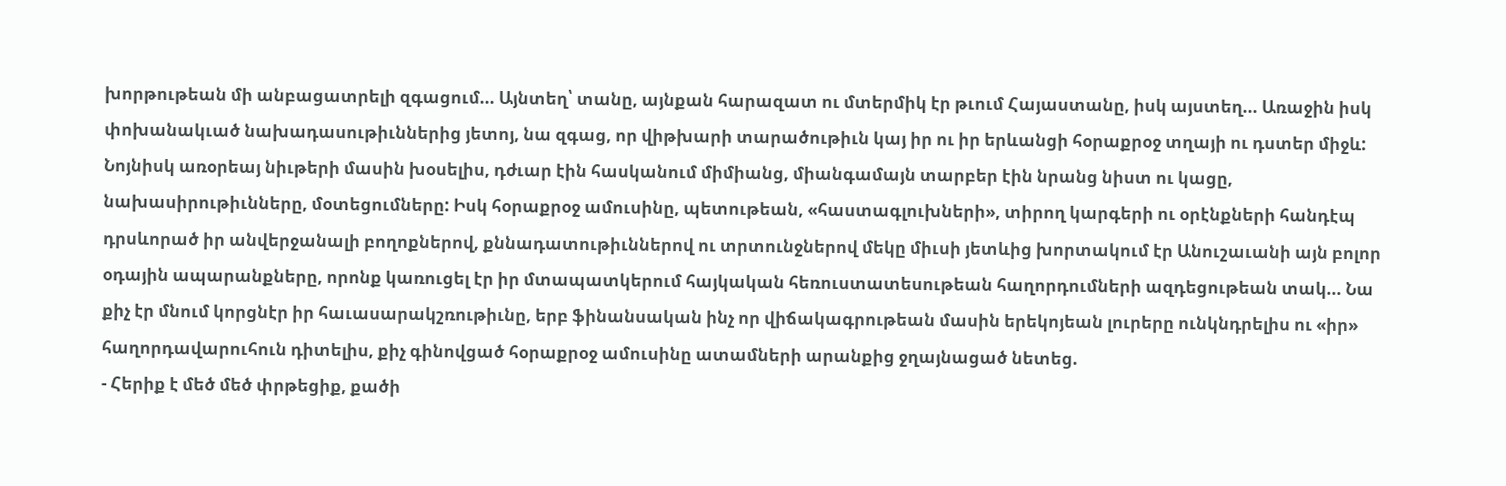խորթութեան մի անբացատրելի զգացում... Այնտեղ՝ տանը, այնքան հարազատ ու մտերմիկ էր թւում Հայաստանը, իսկ այստեղ... Առաջին իսկ փոխանակւած նախադասութիւններից յետոյ, նա զգաց, որ վիթխարի տարածութիւն կայ իր ու իր երևանցի հօրաքրօջ տղայի ու դստեր միջև: Նոյնիսկ առօրեայ նիւթերի մասին խօսելիս, դժւար էին հասկանում միմիանց, միանգամայն տարբեր էին նրանց նիստ ու կացը, նախասիրութիւնները, մօտեցումները: Իսկ հօրաքրօջ ամուսինը, պետութեան, «հաստագլուխների», տիրող կարգերի ու օրէնքների հանդէպ դրսևորած իր անվերջանալի բողոքներով, քննադատութիւններով ու տրտունջներով մեկը միւսի յետևից խորտակում էր Անուշաւանի այն բոլոր օդային ապարանքները, որոնք կառուցել էր իր մտապատկերում հայկական հեռուստատեսութեան հաղորդումների ազդեցութեան տակ... Նա քիչ էր մնում կորցնէր իր հաւասարակշռութիւնը, երբ ֆինանսական ինչ որ վիճակագրութեան մասին երեկոյեան լուրերը ունկնդրելիս ու «իր» հաղորդավարուհուն դիտելիս, քիչ գինովցած հօրաքրօջ ամուսինը ատամների արանքից ջղայնացած նետեց.
- Հերիք է մեծ մեծ փրթեցիք, քածի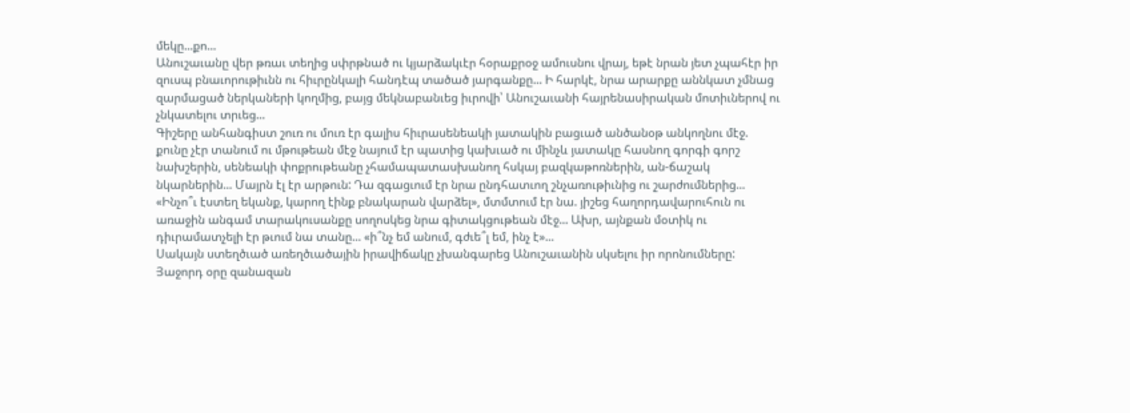մեկը...քո...
Անուշաւանը վեր թռաւ տեղից սփրթնած ու կյարձակւէր հօրաքրօջ ամուսնու վրայ, եթէ նրան յետ չպահէր իր զուսպ բնաւորութիւնն ու հիւրընկալի հանդէպ տածած յարգանքը... Ի հարկէ, նրա արարքը աննկատ չմնաց զարմացած ներկաների կողմից, բայց մեկնաբանւեց իւրովի՝ Անուշաւանի հայրենասիրական մոտիւներով ու չնկատելու տրւեց...
Գիշերը անհանգիստ շուռ ու մուռ էր գալիս հիւրասենեակի յատակին բացւած անծանօթ անկողնու մէջ. քունը չէր տանում ու մթութեան մէջ նայում էր պատից կախւած ու մինչև յատակը հասնող գորգի գորշ նախշերին, սենեակի փոքրութեանը չհամապատասխանող հսկայ բազկաթոռներին, ան-ճաշակ նկարներին... Մայրն էլ էր արթուն: Դա զգացւում էր նրա ընդհատւող շնչառութիւնից ու շարժումներից... «Ինչո՞ւ էստեղ եկանք, կարող էինք բնակարան վարձել», մտմտում էր նա. յիշեց հաղորդավարուհուն ու առաջին անգամ տարակուսանքը սողոսկեց նրա գիտակցութեան մէջ... Ախր, այնքան մօտիկ ու դիւրամատչելի էր թւում նա տանը... «ի՞նչ եմ անում, գժւե՞լ եմ, ինչ է»...
Սակայն ստեղծւած առեղծւածային իրավիճակը չխանգարեց Անուշաւանին սկսելու իր որոնումները: Յաջորդ օրը զանազան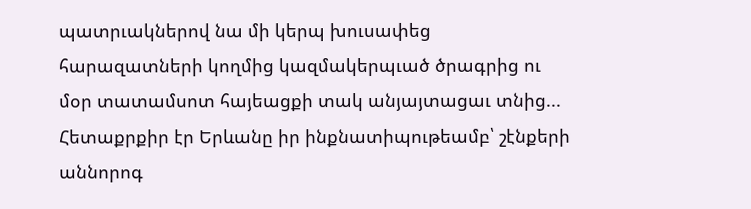պատրւակներով նա մի կերպ խուսափեց հարազատների կողմից կազմակերպւած ծրագրից ու մօր տատամսոտ հայեացքի տակ անյայտացաւ տնից...
Հետաքրքիր էր Երևանը իր ինքնատիպութեամբ՝ շէնքերի աննորոգ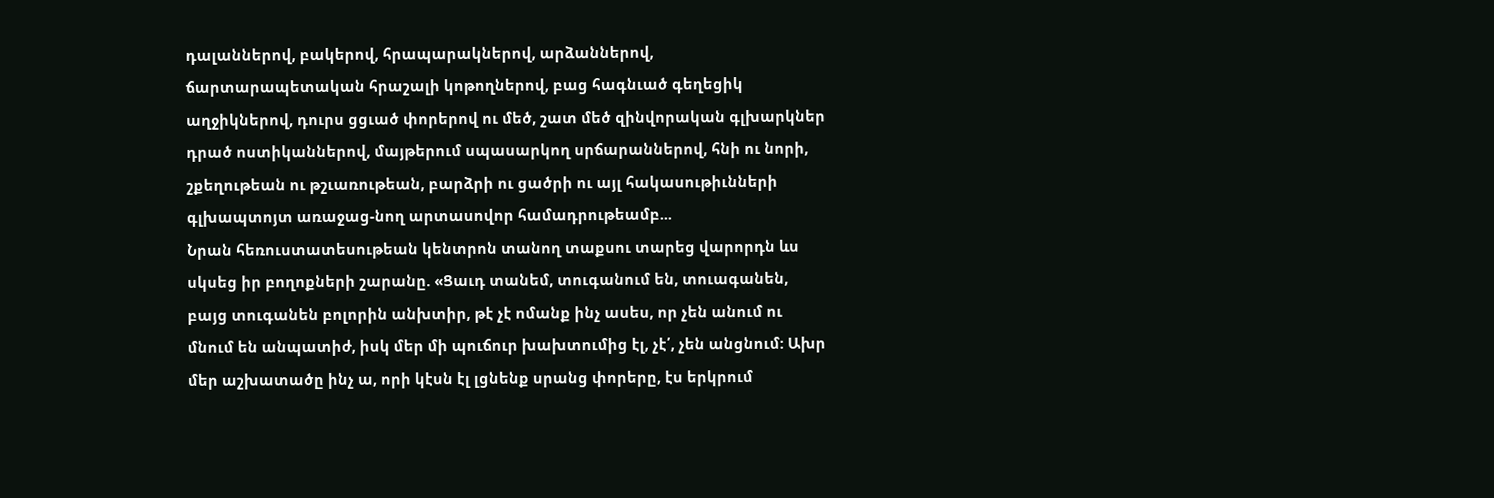դալաններով, բակերով, հրապարակներով, արձաններով, ճարտարապետական հրաշալի կոթողներով, բաց հագնւած գեղեցիկ աղջիկներով, դուրս ցցւած փորերով ու մեծ, շատ մեծ զինվորական գլխարկներ դրած ոստիկաններով, մայթերում սպասարկող սրճարաններով, հնի ու նորի, շքեղութեան ու թշւառութեան, բարձրի ու ցածրի ու այլ հակասութիւնների գլխապտոյտ առաջաց-նող արտասովոր համադրութեամբ...
Նրան հեռուստատեսութեան կենտրոն տանող տաքսու տարեց վարորդն ևս սկսեց իր բողոքների շարանը. «Ցաւդ տանեմ, տուգանում են, տուագանեն, բայց տուգանեն բոլորին անխտիր, թէ չէ ոմանք ինչ ասես, որ չեն անում ու մնում են անպատիժ, իսկ մեր մի պուճուր խախտումից էլ, չէ՛, չեն անցնում: Ախր մեր աշխատածը ինչ ա, որի կէսն էլ լցնենք սրանց փորերը, էս երկրում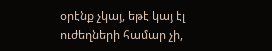օրէնք չկայ, եթէ կայ էլ ուժեղների համար չի,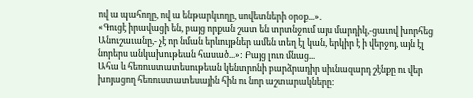ով ա պահողը, ով ա ենթարկւողը, սովետների օրօք...».
«Գուցէ իրավացի են, բայց որքան շատ են տրտնջում այս մարդիկ,-ցաւով խորհեց Անուշաւանը,- չէ որ նման երևույթներ ամեն տեղ էլ կան, երկիր է ի վերջոյ, այն էլ նորերս անկախութեան հասած...»: Բայց լուռ մնաց...
Ահա և հեռուստատեսութեան կենտրոնի բարձրադիր սիւնազարդ շէնքը ու վեր խոյացող հեռուստատեսային հին ու նոր աշտարակները: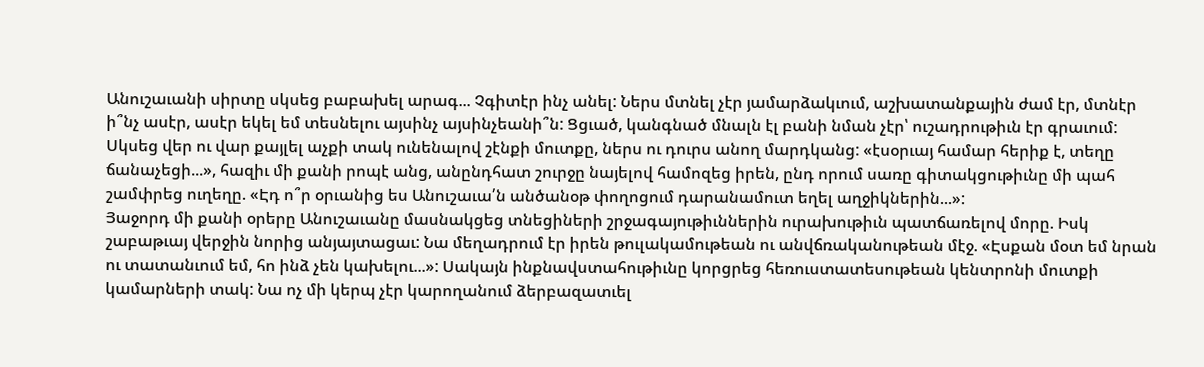Անուշաւանի սիրտը սկսեց բաբախել արագ... Չգիտէր ինչ անել: Ներս մտնել չէր յամարձակւում, աշխատանքային ժամ էր, մտնէր ի՞նչ ասէր, ասէր եկել եմ տեսնելու այսինչ այսինչեանի՞ն: Ցցւած, կանգնած մնալն էլ բանի նման չէր՝ ուշադրութիւն էր գրաւում: Սկսեց վեր ու վար քայլել աչքի տակ ունենալով շէնքի մուտքը, ներս ու դուրս անող մարդկանց: «էսօրւայ համար հերիք է, տեղը ճանաչեցի...», հազիւ մի քանի րոպէ անց, անընդհատ շուրջը նայելով համոզեց իրեն, ընդ որում սառը գիտակցութիւնը մի պահ շամփրեց ուղեղը. «Էդ ո՞ր օրւանից ես Անուշաւա՛ն անծանօթ փողոցում դարանամուտ եղել աղջիկներին...»:
Յաջորդ մի քանի օրերը Անուշաւանը մասնակցեց տնեցիների շրջագայութիւններին ուրախութիւն պատճառելով մորը. Իսկ շաբաթւայ վերջին նորից անյայտացաւ: Նա մեղադրում էր իրեն թուլակամութեան ու անվճռականութեան մէջ. «Էսքան մօտ եմ նրան ու տատանւում եմ, հո ինձ չեն կախելու...»: Սակայն ինքնավստահութիւնը կորցրեց հեռուստատեսութեան կենտրոնի մուտքի կամարների տակ: Նա ոչ մի կերպ չէր կարողանում ձերբազատւել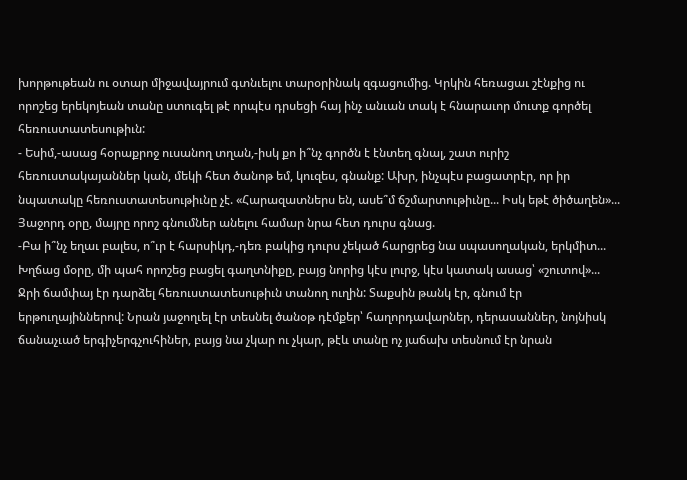խորթութեան ու օտար միջավայրում գտնւելու տարօրինակ զգացումից. Կրկին հեռացաւ շէնքից ու որոշեց երեկոյեան տանը ստուգել թէ որպէս դրսեցի հայ ինչ անւան տակ է հնարաւոր մուտք գործել հեռուստատեսութիւն:
- Եսիմ,-ասաց հօրաքրոջ ուսանող տղան,-իսկ քո ի՞նչ գործն է էնտեղ գնալ, շատ ուրիշ հեռուստակայաններ կան, մեկի հետ ծանոթ եմ, կուզես, գնանք: Ախր, ինչպէս բացատրէր, որ իր նպատակը հեռուստատեսութիւնը չէ. «Հարազատներս են, ասե՞մ ճշմարտութիւնը... Իսկ եթէ ծիծաղեն»...
Յաջորդ օրը, մայրը որոշ գնումներ անելու համար նրա հետ դուրս գնաց.
-Բա ի՞նչ եղաւ բալես, ո՞ւր է հարսիկդ,-դեռ բակից դուրս չեկած հարցրեց նա սպասողական, երկմիտ... Խղճաց մօրը, մի պահ որոշեց բացել գաղտնիքը, բայց նորից կէս լուրջ, կէս կատակ ասաց՝ «շուտով»...
Ջրի ճամփայ էր դարձել հեռուստատեսութիւն տանող ուղին: Տաքսին թանկ էր, գնում էր երթուղայիններով: Նրան յաջողւել էր տեսնել ծանօթ դէմքեր՝ հաղորդավարներ, դերասաններ, նոյնիսկ ճանաչւած երգիչերգչուհիներ, բայց նա չկար ու չկար, թէև տանը ոչ յաճախ տեսնում էր նրան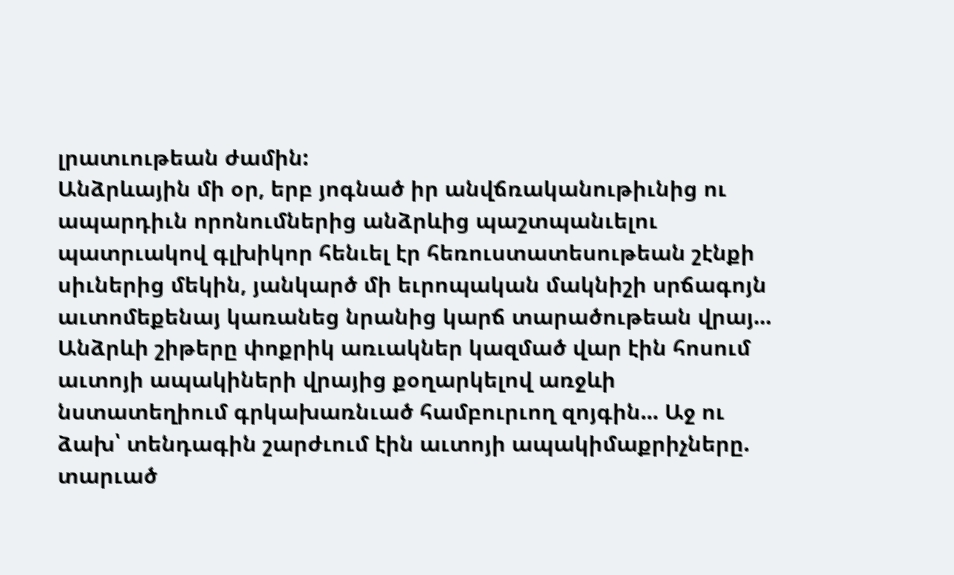լրատւութեան ժամին:
Անձրևային մի օր, երբ յոգնած իր անվճռականութիւնից ու ապարդիւն որոնումներից անձրևից պաշտպանւելու պատրւակով գլխիկոր հենւել էր հեռուստատեսութեան շէնքի սիւներից մեկին, յանկարծ մի եւրոպական մակնիշի սրճագոյն աւտոմեքենայ կառանեց նրանից կարճ տարածութեան վրայ... Անձրևի շիթերը փոքրիկ առւակներ կազմած վար էին հոսում աւտոյի ապակիների վրայից քօղարկելով առջևի նստատեղիում գրկախառնւած համբուրւող զոյգին... Աջ ու ձախ՝ տենդագին շարժւում էին աւտոյի ապակիմաքրիչները. տարւած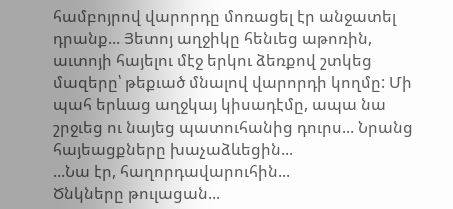համբոյրով վարորդը մոռացել էր անջատել դրանք... Յետոյ աղջիկը հենւեց աթոռին, աւտոյի հայելու մէջ երկու ձեռքով շտկեց մազերը՝ թեքւած մնալով վարորդի կողմը: Մի պահ երևաց աղջկայ կիսադէմը, ապա նա շրջւեց ու նայեց պատուհանից դուրս... Նրանց հայեացքները խաչաձևեցին...
...Նա էր, հաղորդավարուհին...
Ծնկները թուլացան...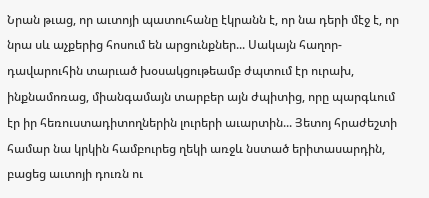Նրան թւաց, որ աւտոյի պատուհանը էկրանն է, որ նա դերի մէջ է, որ նրա սև աչքերից հոսում են արցունքներ... Սակայն հաղոր-դավարուհին տարւած խօսակցութեամբ ժպտում էր ուրախ, ինքնամոռաց, միանգամայն տարբեր այն ժպիտից, որը պարգևում էր իր հեռուստադիտողներին լուրերի աւարտին... Յետոյ հրաժեշտի համար նա կրկին համբուրեց ղեկի առջև նստած երիտասարդին, բացեց աւտոյի դուռն ու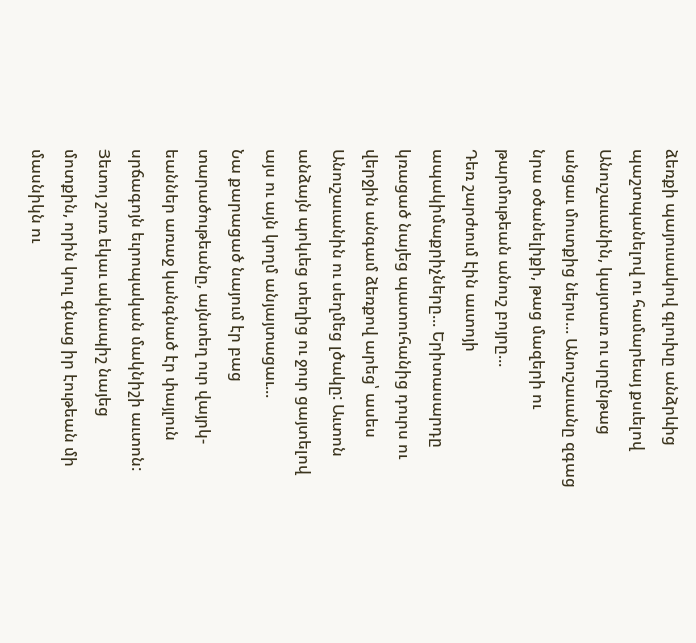ձեռքի պայուսակով գլուխը անձրևից պաշտպանելով ու համարեայ քսւելով Անուշաւանին, կայտառ ու սրընթաց անցաւ մուտքից ներս... Անուշաւանը զգաց նրա օծանելիքի, թաց մազերի ու թարմութեան անուշ բոյրը...
Դեռ շարժւում էին աւտոյի ապակիմաքրիչները... Երիտասարդը կռացած նայեց պատուհանից դուրս ու վերջին անգամ ձեռքով արեց՝ ասես Անուշաւանին ու սեղմեց լծակը: Աւտոն անձայն պոկւեց տեղից ու ջուր ցայտելով այս ու այն կողմ անյայտացաւ...
Նա քարացած նայում էր բաց տարածութեանը, այնտեղ ուր վայրկ-եաններ առաջ կանգնած էր փայլուն սրճագոյն եւրոպական մակնիշի աւտոն: Յետոյ շուռ եկաւ ակնապիշ նայեց մոտքին, որին կուլ գնաց իր էութեան մի մասնիկն ու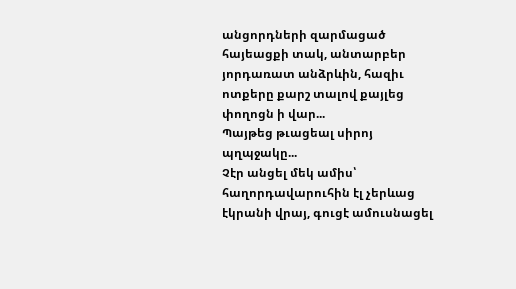անցորդների զարմացած հայեացքի տակ, անտարբեր յորդառատ անձրևին, հազիւ ոտքերը քարշ տալով քայլեց փողոցն ի վար...
Պայթեց թւացեալ սիրոյ պղպջակը...
Չէր անցել մեկ ամիս՝ հաղորդավարուհին էլ չերևաց էկրանի վրայ, գուցէ ամուսնացել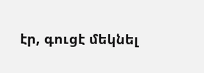էր, գուցէ մեկնել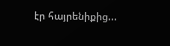էր հայրենիքից...